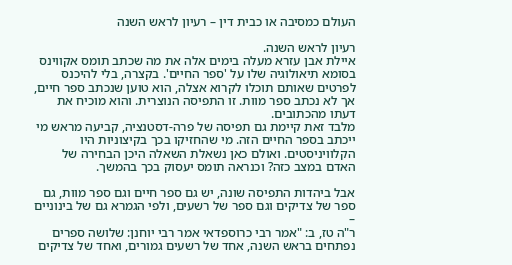העולם כמסיבה או כבית דין – רעיון לראש השנה

רעיון לראש השנה.
איילת אבן עזרא מעלה בימים אלה את מה שכתב תומס אקווינס בסומא תיאולוגיה שלו על 'ספר החיים'. בקצרה, בלי להיכנס לפרטים שאותם תוכלו לקרוא אצלה, הוא טוען שנכתב ספר חיים, אך לא נכתב ספר מוות. זו התפיסה הנוצרית. והוא מוכיח את דעתו מהכתובים.
מלבד זאת קיימת גם תפיסה של פרה-דסטנציה, קביעה מראש מי ייכתב בספר החיים הזה. מי שהחזיקו בכך בקיצוניות היו הקלוויניסטים. ואולם כאן נשאלת השאלה היכן הבחירה של האדם במצב כזה? וכנראה תומס יעסוק בכך בהמשך.

אבל ביהדות התפיסה שונה, יש גם ספר חיים וגם ספר מוות, גם ספר של צדיקים וגם ספר של רשעים, ולפי הגמרא גם של בינוניים –
ר"ה טז, ב: "אמר רבי כרוספדאי אמר רבי יוחנן: שלושה ספרים נפתחים בראש השנה, אחד של רשעים גמורים, ואחד של צדיקים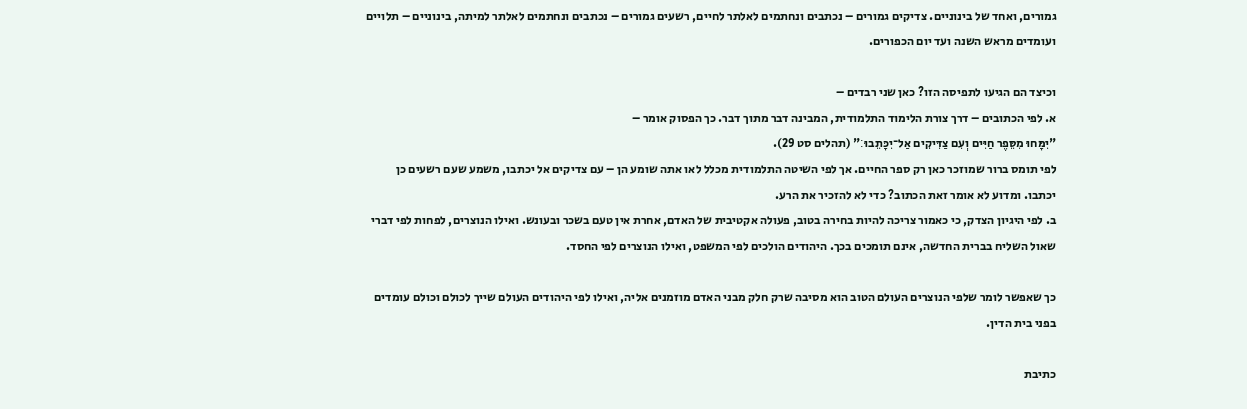גמורים, ואחד של בינוניים. צדיקים גמורים – נכתבים ונחתמים לאלתר לחיים, רשעים גמורים – נכתבים ונחתמים לאלתר למיתה, בינוניים – תלויים ועומדים מראש השנה ועד יום הכפורים.

וכיצד הם הגיעו לתפיסה הזו? כאן שני רבדים –
א. לפי הכתובים – דרך צורת הלימוד התלמודית, המבינה דבר מתוך דבר. כך הפסוק אומר –
"יִמָּחוּ מִסֵּפֶר חַיִּים וְעִם צַדִּיקִים אַל־יִכָּתֵבוּ׃" (תהלים סט 29).
לפי תומס ברור שמוזכר כאן רק ספר החיים. אך לפי השיטה התלמודית מכלל לאו אתה שומע הן – עם צדיקים אל יכתבו, משמע שעם רשעים כן יכתבו. ומדוע לא אומר זאת הכתוב? כדי לא להזכיר את הרע.
ב. לפי היגיון הצדק, כי כאמור צריכה להיות בחירה בטוב, פעולה אקטיבית של האדם, אחרת אין טעם בשכר ובעונש. ואילו הנוצרים, לפחות לפי דברי שאול השליח בברית החדשה, אינם תומכים בכך. היהודים הולכים לפי המשפט, ואילו הנוצרים לפי החסד.

כך שאפשר לומר שלפי הנוצרים העולם הטוב הוא מסיבה שרק חלק מבני האדם מוזמנים אליה, ואילו לפי היהודים העולם שייך לכולם וכולם עומדים בפני בית הדין.

כתיבת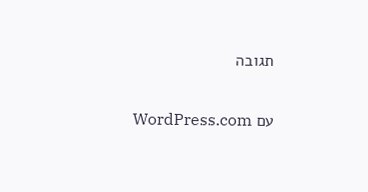תגובה

עם WordPress.com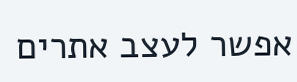אפשר לעצב אתרים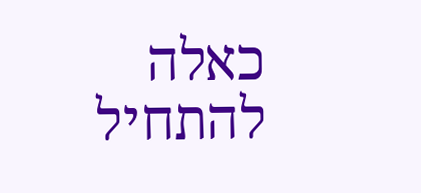כאלה
להתחיל